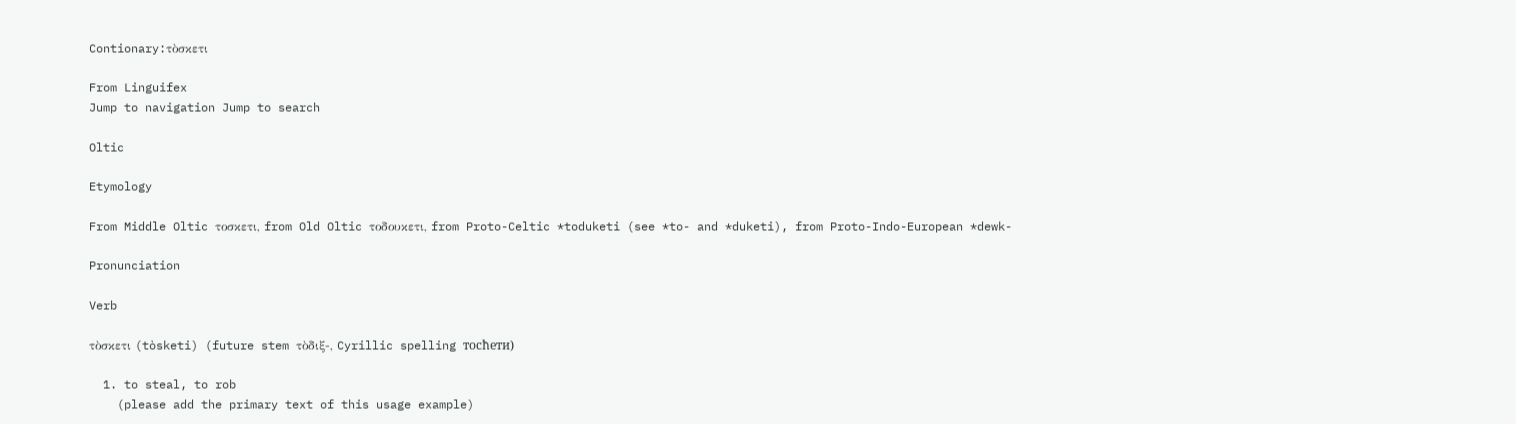Contionary:τὸσκετι

From Linguifex
Jump to navigation Jump to search

Oltic

Etymology

From Middle Oltic τοσκετι, from Old Oltic τοδουκετι, from Proto-Celtic *toduketi (see *to- and *duketi), from Proto-Indo-European *dewk-

Pronunciation

Verb

τὸσκετι (tòsketi) (future stem τὸδιξ-, Cyrillic spelling тосћети)

  1. to steal, to rob
    (please add the primary text of this usage example)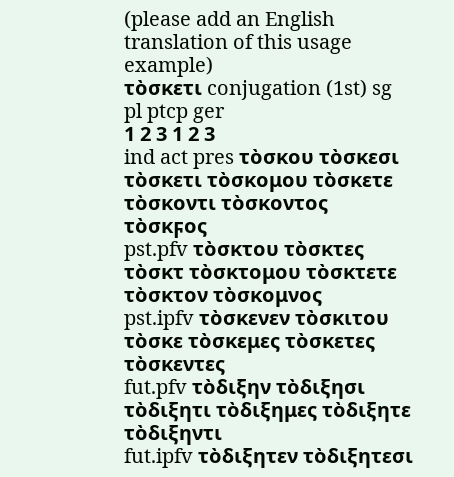(please add an English translation of this usage example)
τὸσκετι conjugation (1st) sg pl ptcp ger
1 2 3 1 2 3
ind act pres τὸσκου τὸσκεσι τὸσκετι τὸσκομου τὸσκετε τὸσκοντι τὸσκοντος τὸσκϝος
pst.pfv τὸσκτου τὸσκτες τὸσκτ τὸσκτομου τὸσκτετε τὸσκτον τὸσκομνος
pst.ipfv τὸσκενεν τὸσκιτου τὸσκε τὸσκεμες τὸσκετες τὸσκεντες
fut.pfv τὸδιξην τὸδιξησι τὸδιξητι τὸδιξημες τὸδιξητε τὸδιξηντι
fut.ipfv τὸδιξητεν τὸδιξητεσι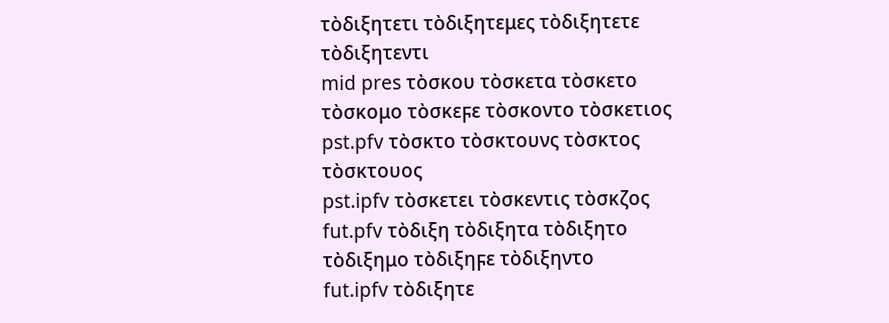τὸδιξητετι τὸδιξητεμες τὸδιξητετε τὸδιξητεντι
mid pres τὸσκου τὸσκετα τὸσκετο τὸσκομο τὸσκεϝε τὸσκοντο τὸσκετιος
pst.pfv τὸσκτο τὸσκτουνς τὸσκτος τὸσκτουος
pst.ipfv τὸσκετει τὸσκεντις τὸσκζος
fut.pfv τὸδιξη τὸδιξητα τὸδιξητο τὸδιξημο τὸδιξηϝε τὸδιξηντο
fut.ipfv τὸδιξητε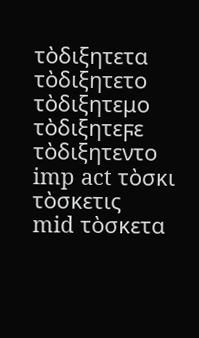τὸδιξητετα τὸδιξητετο τὸδιξητεμο τὸδιξητεϝε τὸδιξητεντο
imp act τὸσκι τὸσκετις
mid τὸσκετα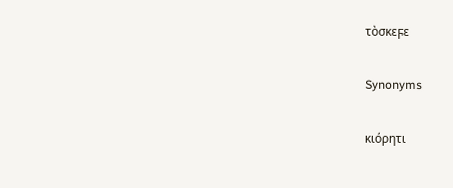τὸσκεϝε

Synonyms

κιόρητι